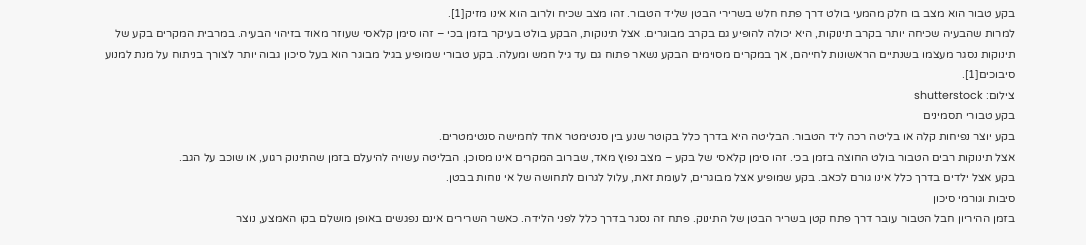בקע טבור הוא מצב בו חלק מהמעי בולט דרך פתח חלש בשרירי הבטן שליד הטבור. זהו מצב שכיח ולרוב הוא אינו מזיק[1].
למרות שהבעיה שכיחה יותר בקרב תינוקות, היא יכולה להופיע גם בקרב מבוגרים. אצל תינוקות, הבקע בולט בעיקר בזמן בכי – זהו סימן קלאסי שעוזר מאוד בזיהוי הבעיה. במרבית המקרים בקע של תינוקות נסגר מעצמו בשנתיים הראשונות לחייהם, אך במקרים מסוימים הבקע נשאר פתוח גם עד גיל חמש ומעלה. בקע טבורי שמופיע בגיל מבוגר הוא בעל סיכון גבוה יותר לצורך בניתוח על מנת למנוע סיבוכים[1].
צילום: shutterstock
בקע טבורי תסמינים
בקע יוצר נפיחות קלה או בליטה רכה ליד הטבור. הבליטה היא בדרך כלל בקוטר שנע בין סנטימטר אחד לחמישה סנטימטרים.
אצל תינוקות רבים הטבור בולט החוצה בזמן בכי. זהו סימן קלאסי של בקע – מצב נפוץ מאד, שברוב המקרים אינו מסוכן. הבליטה עשויה להיעלם בזמן שהתינוק רגוע, או שוכב על הגב.
בקע אצל ילדים בדרך כלל אינו גורם לכאב. בקע שמופיע אצל מבוגרים, לעומת זאת, עלול לגרום לתחושה של אי נוחות בבטן.
סיבות וגורמי סיכון
בזמן ההיריון חבל הטבור עובר דרך פתח קטן בשריר הבטן של התינוק. פתח זה נסגר בדרך כלל לפני הלידה. כאשר השרירים אינם נפגשים באופן מושלם בקו האמצע, נוצר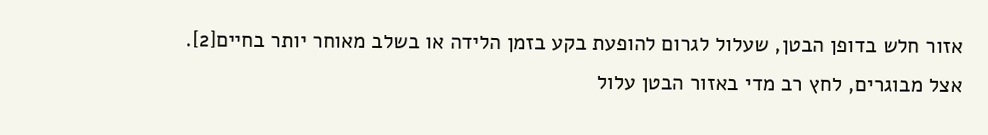אזור חלש בדופן הבטן, שעלול לגרום להופעת בקע בזמן הלידה או בשלב מאוחר יותר בחיים[2].
אצל מבוגרים, לחץ רב מדי באזור הבטן עלול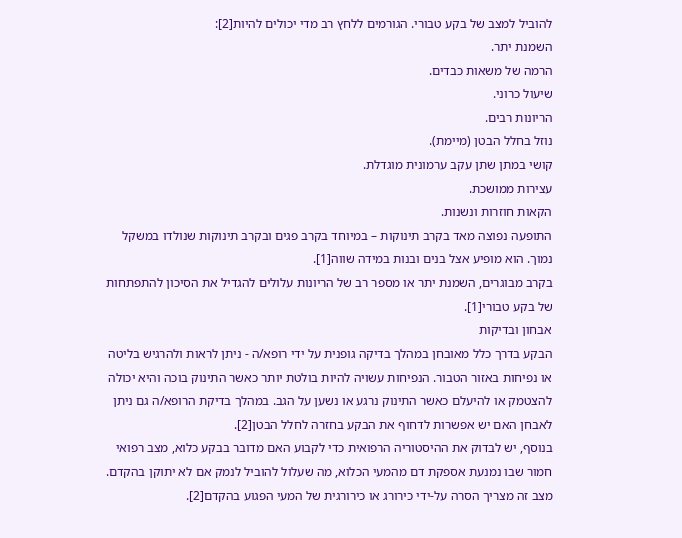להוביל למצב של בקע טבורי. הגורמים ללחץ רב מדי יכולים להיות[2]:
השמנת יתר.
הרמה של משאות כבדים.
שיעול כרוני.
הריונות רבים.
נוזל בחלל הבטן (מיימת).
קושי במתן שתן עקב ערמונית מוגדלת.
עצירות ממושכת.
הקאות חוזרות ונשנות.
התופעה נפוצה מאד בקרב תינוקות – במיוחד בקרב פגים ובקרב תינוקות שנולדו במשקל נמוך. הוא מופיע אצל בנים ובנות במידה שווה[1].
בקרב מבוגרים, השמנת יתר או מספר רב של הריונות עלולים להגדיל את הסיכון להתפתחות של בקע טבורי[1].
אבחון ובדיקות
הבקע בדרך כלל מאובחן במהלך בדיקה גופנית על ידי רופא/ה - ניתן לראות ולהרגיש בליטה או נפיחות באזור הטבור. הנפיחות עשויה להיות בולטת יותר כאשר התינוק בוכה והיא יכולה להצטמק או להיעלם כאשר התינוק נרגע או נשען על הגב. במהלך בדיקת הרופא/ה גם ניתן לאבחן האם יש אפשרות לדחוף את הבקע בחזרה לחלל הבטן[2].
בנוסף, יש לבדוק את ההיסטוריה הרפואית כדי לקבוע האם מדובר בבקע כלוא, מצב רפואי חמור שבו נמנעת אספקת דם מהמעי הכלוא, מה שעלול להוביל לנמק אם לא יתוקן בהקדם. מצב זה מצריך הסרה על-ידי כירורג או כירורגית של המעי הפגוע בהקדם[2].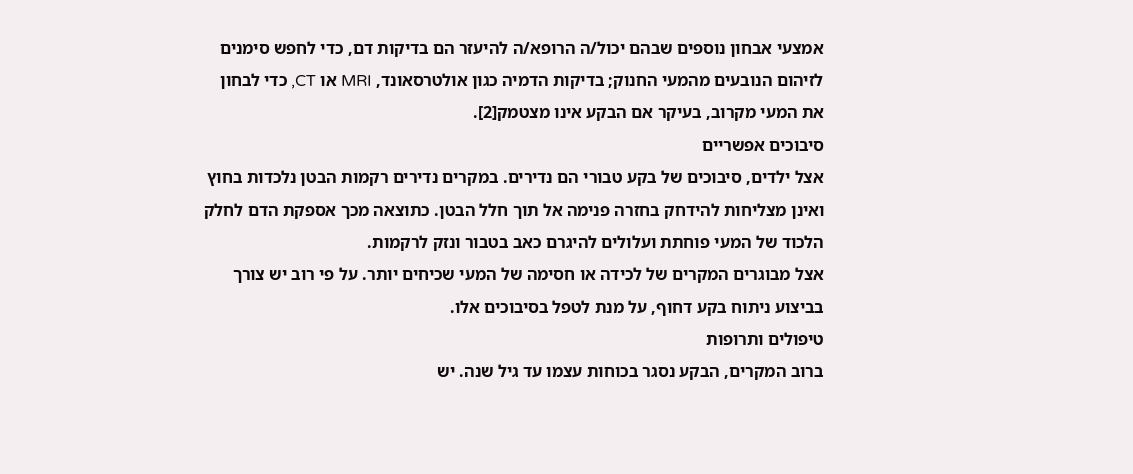אמצעי אבחון נוספים שבהם יכול/ה הרופא/ה להיעזר הם בדיקות דם, כדי לחפש סימנים לזיהום הנובעים מהמעי החנוק; בדיקות הדמיה כגון אולטרסאונד, MRI או CT, כדי לבחון את המעי מקרוב, בעיקר אם הבקע אינו מצטמק[2].
סיבוכים אפשריים
אצל ילדים, סיבוכים של בקע טבורי הם נדירים. במקרים נדירים רקמות הבטן נלכדות בחוץ ואינן מצליחות להידחק בחזרה פנימה אל תוך חלל הבטן. כתוצאה מכך אספקת הדם לחלק הלכוד של המעי פוחתת ועלולים להיגרם כאב בטבור ונזק לרקמות.
אצל מבוגרים המקרים של לכידה או חסימה של המעי שכיחים יותר. על פי רוב יש צורך בביצוע ניתוח בקע דחוף, על מנת לטפל בסיבוכים אלו.
טיפולים ותרופות
ברוב המקרים, הבקע נסגר בכוחות עצמו עד גיל שנה. יש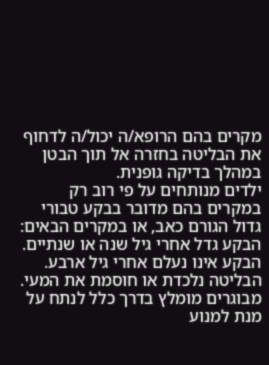מקרים בהם הרופא/ה יכול/ה לדחוף את הבליטה בחזרה אל תוך הבטן במהלך בדיקה גופנית.
ילדים מנותחים על פי רוב רק במקרים בהם מדובר בבקע טבורי גדול הגורם כאב, או במקרים הבאים:
הבקע גדל אחרי גיל שנה או שנתיים.
הבקע אינו נעלם אחרי גיל ארבע.
הבליטה נלכדת או חוסמת את המעי.
מבוגרים מומלץ בדרך כלל לנתח על מנת למנוע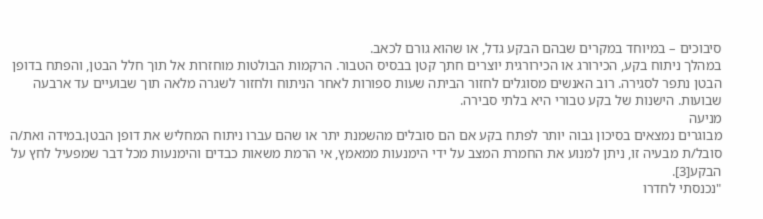סיבוכים – במיוחד במקרים שבהם הבקע גדל, או שהוא גורם לכאב.
במהלך ניתוח בקע, הכירורג או הכירורגית יוצרים חתך קטן בבסיס הטבור. הרקמות הבולטות מוחזרות אל תוך חלל הבטן, והפתח בדופן הבטן נתפר לסגירה. רוב האנשים מסוגלים לחזור הביתה שעות ספורות לאחר הניתוח ולחזור לשגרה מלאה תוך שבועיים עד ארבעה שבועות. הישנות של בקע טבורי היא בלתי סבירה.
מניעה
מבוגרים נמצאים בסיכון גבוה יותר לפתח בקע אם הם סובלים מהשמנת יתר או שהם עברו ניתוח המחליש את דופן הבטן.במידה ואת/ה סובל/ת מבעיה זו, ניתן למנוע את החמרת המצב על ידי הימנעות ממאמץ, אי הרמת משאות כבדים והימנעות מכל דבר שמפעיל לחץ על הבקע[3].
"נכנסתי לחדרו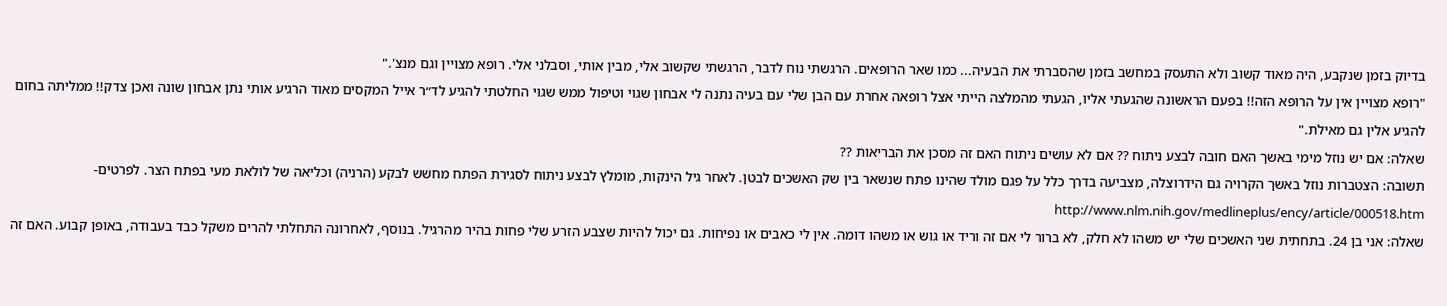בדיוק בזמן שנקבע, היה מאוד קשוב ולא התעסק במחשב בזמן שהסברתי את הבעיה... כמו שאר הרופאים. הרגשתי נוח לדבר, הרגשתי שקשוב אלי, מבין אותי, וסבלני אלי. רופא מצויין וגם מנצ'."
"רופא מצויין אין על הרופא הזה!! בפעם הראשונה שהגעתי אליו, הגעתי מהמלצה הייתי אצל רופאה אחרת עם הבן שלי עם בעיה נתנה לי אבחון שגוי וטיפול ממש שגוי החלטתי להגיע לד״ר אייל המקסים מאוד הרגיע אותי נתן אבחון שונה ואכן צדק!! ממליתה בחום להגיע אלין גם מאילת."
שאלה: אם יש נוזל מימי באשך האם חובה לבצע ניתוח ?? אם לא עושים ניתוח האם זה מסכן את הבריאות ??
תשובה: הצטברות נוזל באשך הקרויה גם הידרוצלה, מצביעה בדרך כלל על פגם מולד שהינו פתח שנשאר בין שק האשכים לבטן. לאחר גיל הינקות, מומלץ לבצע ניתוח לסגירת הפתח מחשש לבקע (הרניה) וכליאה של לולאת מעי בפתח הצר. לפרטים- http://www.nlm.nih.gov/medlineplus/ency/article/000518.htm
שאלה: אני בן 24. בתחתית שני האשכים שלי יש משהו לא חלק, לא ברור לי אם זה וריד או גוש או משהו דומה. אין לי כאבים או נפיחות. גם יכול להיות שצבע הזרע שלי פחות בהיר מהרגיל. בנוסף, לאחרונה התחלתי להרים משקל כבד בעבודה, באופן קבוע. האם זה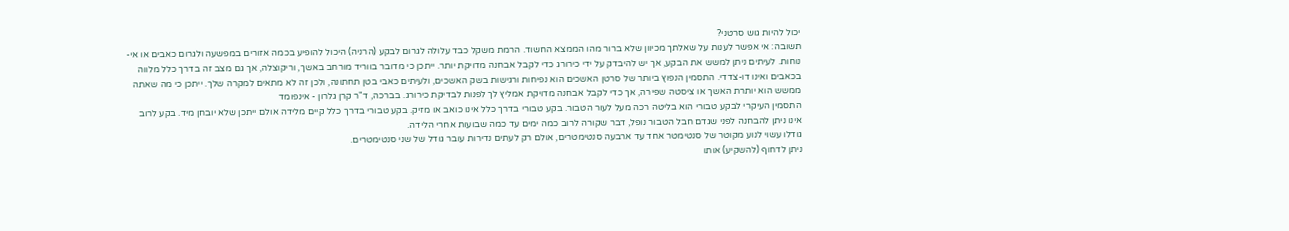יכול להיות גוש סרטני?
תשובה: אי אפשר לענות על שאלתך מכיוון שלא ברור מהו הממצא החשוד. הרמת משקל כבד עלולה לגרום לבקע (הרניה) היכול להופיע בכמה אזורים במפשעה ולגרום כאבים או אי-נוחות. לעיתים ניתן למשש את הבקע, אך יש להיבדק על ידי כירורג כדי לקבל אבחנה מדויקת יותר. ייתכן כי מדובר בווריד מורחב באשך, וריקוצלה, אך גם מצב זה בדרך כלל מלווה בכאבים ואינו דו-צדדי. התסמין הנפוץ ביותר של סרטן האשכים הוא נפיחות ורגישות בשק האשכים, ולעיתים כאבי בטן תחתונה, ולכן זה לא מתאים למקרה שלך. ייתכן כי מה שאתה ממשש הוא יותרת האשך או ציסטה שפירה, אך כדי לקבל אבחנה מדויקת אמליץ לך לפנות לבדיקת כירורג. בברכה, ד"ר קרן גלרון - אינפומד
התסמין העיקרי לבקע טבורי הוא בליטה רכה מעל לעור הטבור. בקע טבורי בדרך כלל אינו כואב או מזיק. בקע טבורי בדרך כלל קיים מלידה אולם ייתכן שלא יובחן מיד. בקע לרוב אינו ניתן להבחנה לפני שגדם חבל הטבור נופל, דבר שקורה לרוב כמה ימים עד כמה שבועות אחרי הלידה.
גודלו עשוי לנוע מקוטר של סנטימטר אחד עד ארבעה סנטימטרים, אולם רק לעתים נדירות עובר גודל של שני סנטימטרים.
ניתן לדחוף (להשקיע) אותו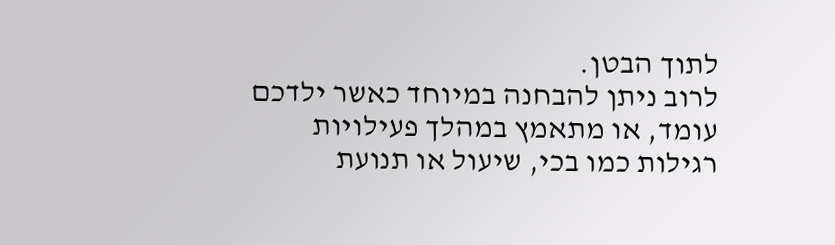לתוך הבטן.
לרוב ניתן להבחנה במיוחד כאשר ילדכם עומד, או מתאמץ במהלך פעילויות רגילות כמו בכי, שיעול או תנועת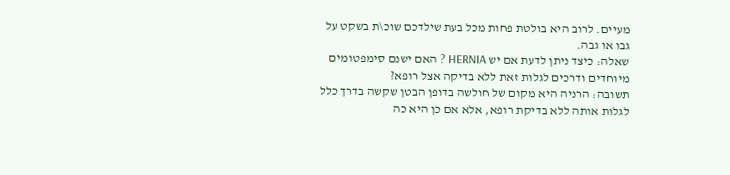מעיים. לרוב היא בולטת פחות מכל בעת שילדכם שוכ\ת בשקט על גבו או גבה.
שאלה: כיצד ניתן לדעת אם יש HERNIA ? האם ישנם סימפטומים מיוחדים ודרכים לגלות זאת ללא בדיקה אצל רופא?
תשובה: הרניה היא מקום של חולשה בדופן הבטן שקשה בדרך כלל לגלות אותה ללא בדיקת רופא, אלא אם כן היא כה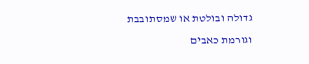גדולה ובולטת או שמסתובבת וגורמת כאבים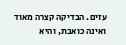עזים. הבדיקה קצרה מאוד ואינה כואבת, והיא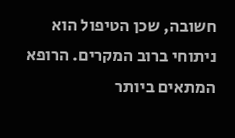חשובה, שכן הטיפול הוא ניתוחי ברוב המקרים. הרופא המתאים ביותר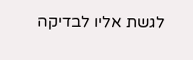לגשת אליו לבדיקה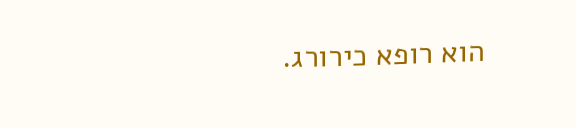הוא רופא כירורג.